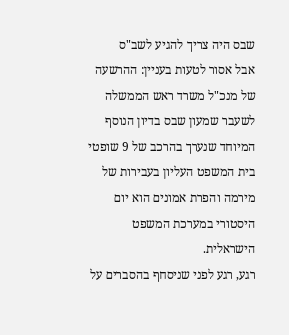שבס היה צריך להגיע לשב"ס
אבל אסור לטעות בעניין: ההרשעה של מנכ"ל משרד ראש הממשלה לשעבר שמעון שבס בדיון הנוסף המיוחד שנערך בהרכב של 9 שופטי בית המשפט העליון בעבירות של מירמה והפרת אמונים הוא יום היסטורי במערכת המשפט הישראלית.
רגע, רגע לפני שניסחף בהסברים על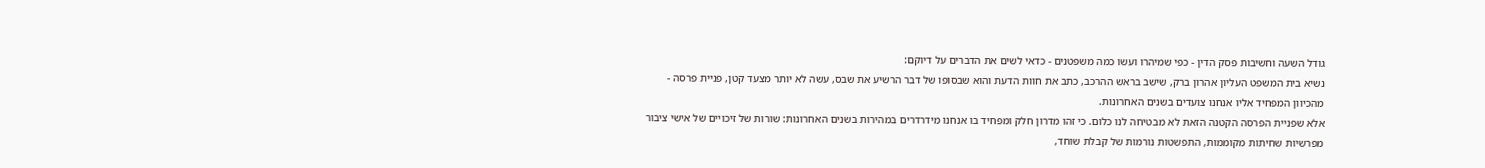גודל השעה וחשיבות פסק הדין - כפי שמיהרו ועשו כמה משפטנים - כדאי לשים את הדברים על דיוקם:
נשיא בית המשפט העליון אהרון ברק, שישב בראש ההרכב, כתב את חוות הדעת והוא שבסופו של דבר הרשיע את שבס, עשה לא יותר מצעד קטן, פניית פרסה - מהכיוון המפחיד אליו אנחנו צועדים בשנים האחרונות.
אלא שפניית הפרסה הקטנה הזאת לא מבטיחה לנו כלום. כי זהו מדרון חלק ומפחיד בו אנחנו מידרדרים במהירות בשנים האחרונות: שורות של זיכויים של אישי ציבור מפרשיות שחיתות מקוממות, התפשטות נורמות של קבלת שוחד,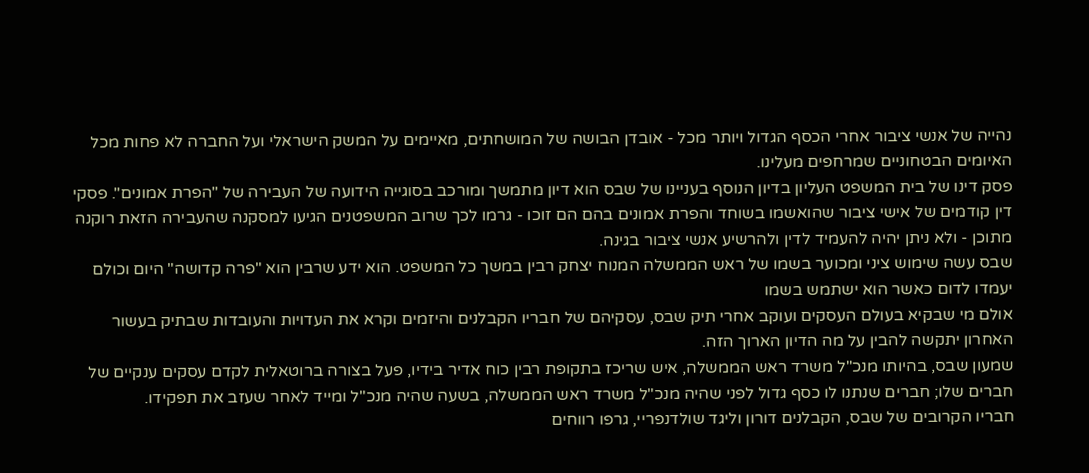נהייה של אנשי ציבור אחרי הכסף הגדול ויותר מכל - אובדן הבושה של המושחתים, מאיימים על המשק הישראלי ועל החברה לא פחות מכל האיומים הבטחוניים שמרחפים מעלינו.
פסק דינו של בית המשפט העליון בדיון הנוסף בעניינו של שבס הוא דיון מתמשך ומורכב בסוגייה הידועה של העבירה של "הפרת אמונים". פסקי דין קודמים של אישי ציבור שהואשמו בשוחד והפרת אמונים בהם הם זוכו - גרמו לכך שרוב המשפטנים הגיעו למסקנה שהעבירה הזאת רוקנה מתוכן - ולא ניתן יהיה להעמיד לדין ולהרשיע אנשי ציבור בגינה.
שבס עשה שימוש ציני ומכוער בשמו של ראש הממשלה המנוח יצחק רבין במשך כל המשפט. הוא ידע שרבין הוא "פרה קדושה" היום וכולם יעמדו לדום כאשר הוא ישתמש בשמו
אולם מי שבקיא בעולם העסקים ועוקב אחרי תיק שבס, עסקיהם של חבריו הקבלנים והיזמים וקרא את העדויות והעובדות שבתיק בעשור האחרון יתקשה להבין על מה הדיון הארוך הזה.
שמעון שבס, בהיותו מנכ"ל משרד ראש הממשלה, איש שריכז בתקופת רבין כוח אדיר בידיו, פעל בצורה ברוטאלית לקדם עסקים ענקיים של חברים שלו; חברים שנתנו לו כסף גדול לפני שהיה מנכ"ל משרד ראש הממשלה, בשעה שהיה מנכ"ל ומייד לאחר שעזב את תפקידו.
חבריו הקרובים של שבס, הקבלנים דורון וליגד שולדנפריי, גרפו רווחים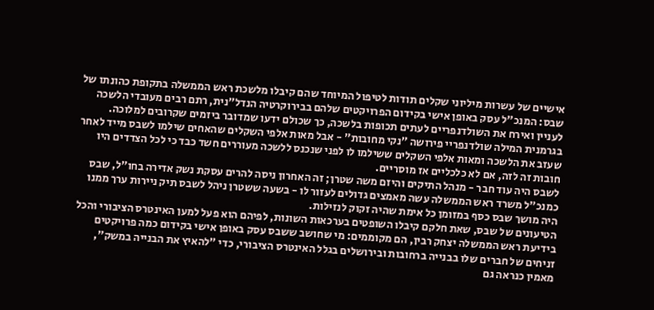אישיים של עשרות מיליוני שקלים תודות לטיפול המיוחד שהם קיבלו מלשכת ראש הממשלה בתקופת כהונתו של שבס: המנכ"ל עסק באופן אישי בקידום הפרויקטים שלהם בבירוקרטיה הנדל"נית, רתם רבים מעובדי הלשכה לעניין ואירח את השולדנפריים לעתים תכופות בלשכה, כך שכולם ידעו שמדובר ביזמים שקרובים למלוכה.
בגרמנית המילה שולדנפריי פירושה "נקי מחובות" - אבל מאות אלפי השקלים שהאחים שילמו לשבס מייד לאחר שעזב את הלשכה ומאות אלפי השקלים ששילמו לו לפני שנכנס ללשכה מעוררים חשד כבד כי לכל הצדדים היו חובות זה לזה, אם לא כלכליים אז מוסריים.
לשבס היה עוד חבר - מנהל התיקים והיזם משה שטרן; זה האחרון ניסה להרים עסקת נשק אדירה בחו"ל, שבס כמנכ"ל משרד ראש הממשלה עשה מאמצים גדולים לעזור לו - בשעה ששטרן ניהל לשבס תיק ניירות ערך ממנו היה מושך שבס כסף במזומן כל אימת שהיה זקוק לנזילות.
הטיעונים של שבס, שאת חלקם קיבלו השופטים בערכאות השונות, לפיהם הוא פעל למען האינטרס הציבורי והכל בידיעת ראש הממשלה יצחק רבין, הם מקוממים: מי שחושב ששבס עסק באופן אישי בקידום כמה פרויקטים זניחים של חברים שלו בבנייה ברחובות ובירושלים בגלל האינטרס הציבורי, כדי "להאיץ את הבנייה במשק", מאמין כנראה גם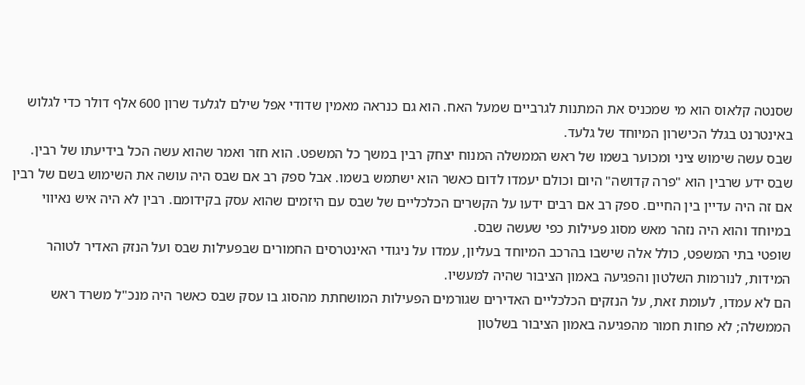שסנטה קלאוס הוא מי שמכניס את המתנות לגרביים שמעל האח. הוא גם כנראה מאמין שדודי אפל שילם לגלעד שרון 600 אלף דולר כדי לגלוש באינטרנט בגלל הכישרון המיוחד של גלעד.
שבס עשה שימוש ציני ומכוער בשמו של ראש הממשלה המנוח יצחק רבין במשך כל המשפט. הוא חזר ואמר שהוא עשה הכל בידיעתו של רבין. שבס ידע שרבין הוא "פרה קדושה" היום וכולם יעמדו לדום כאשר הוא ישתמש בשמו. אבל ספק רב אם שבס היה עושה את השימוש בשם של רבין אם זה היה עדיין בין החיים. ספק רב אם רבים ידעו על הקשרים הכלכליים של שבס עם היזמים שהוא עסק בקידומם. רבין לא היה איש נאיווי במיוחד והוא היה נזהר מאש מסוג פעילות כפי שעשה שבס.
שופטי בתי המשפט, כולל אלה שישבו בהרכב המיוחד בעליון, עמדו על ניגודי האינטרסים החמורים שבפעילות שבס ועל הנזק האדיר לטוהר המידות, לנורמות השלטון והפגיעה באמון הציבור שהיה למעשיו.
הם לא עמדו, לעומת זאת, על הנזקים הכלכליים האדירים שגורמים הפעילות המושחתת מהסוג בו עסק שבס כאשר היה מנכ"ל משרד ראש הממשלה; לא פחות חמור מהפגיעה באמון הציבור בשלטון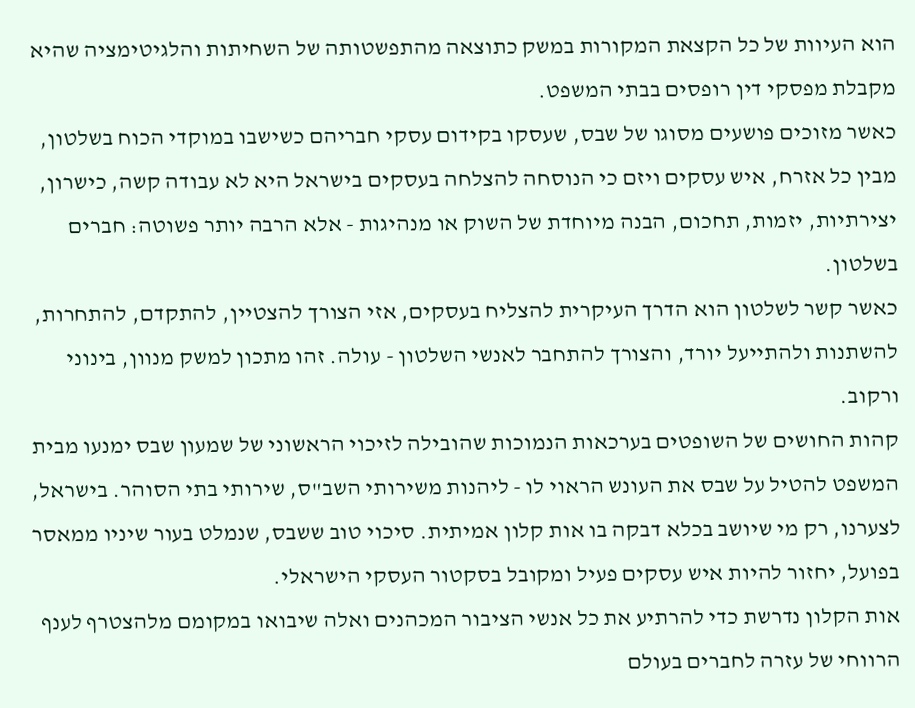הוא העיוות של כל הקצאת המקורות במשק כתוצאה מהתפשטותה של השחיתות והלגיטימציה שהיא מקבלת מפסקי דין רופסים בבתי המשפט.
כאשר מזוכים פושעים מסוגו של שבס, שעסקו בקידום עסקי חבריהם כשישבו במוקדי הכוח בשלטון, מבין כל אזרח, איש עסקים ויזם כי הנוסחה להצלחה בעסקים בישראל היא לא עבודה קשה, כישרון, יצירתיות, יזמות, תחכום, הבנה מיוחדת של השוק או מנהיגות - אלא הרבה יותר פשוטה: חברים בשלטון.
כאשר קשר לשלטון הוא הדרך העיקרית להצליח בעסקים, אזי הצורך להצטיין, להתקדם, להתחרות, להשתנות ולהתייעל יורד, והצורך להתחבר לאנשי השלטון - עולה. זהו מתכון למשק מנוון, בינוני ורקוב.
קהות החושים של השופטים בערכאות הנמוכות שהובילה לזיכוי הראשוני של שמעון שבס ימנעו מבית המשפט להטיל על שבס את העונש הראוי לו - ליהנות משירותי השב"ס, שירותי בתי הסוהר. בישראל, לצערנו, רק מי שיושב בכלא דבקה בו אות קלון אמיתית. סיכוי טוב ששבס, שנמלט בעור שיניו ממאסר בפועל, יחזור להיות איש עסקים פעיל ומקובל בסקטור העסקי הישראלי.
אות הקלון נדרשת כדי להרתיע את כל אנשי הציבור המכהנים ואלה שיבואו במקומם מלהצטרף לענף הרווחי של עזרה לחברים בעולם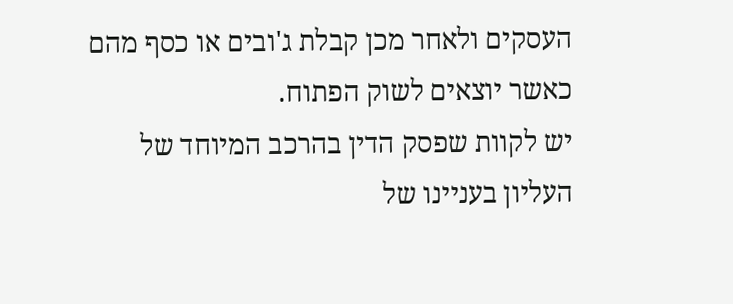העסקים ולאחר מכן קבלת ג'ובים או כסף מהם כאשר יוצאים לשוק הפתוח.
יש לקוות שפסק הדין בהרכב המיוחד של העליון בעניינו של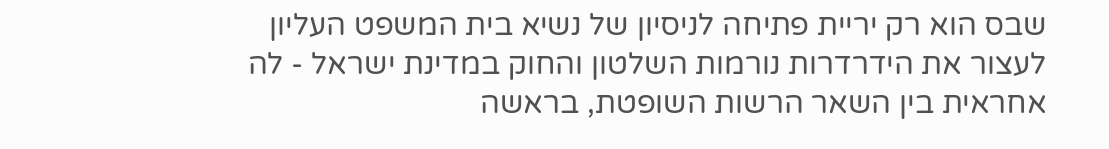שבס הוא רק יריית פתיחה לניסיון של נשיא בית המשפט העליון לעצור את הידרדרות נורמות השלטון והחוק במדינת ישראל - לה אחראית בין השאר הרשות השופטת, בראשה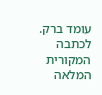עומד ברק.
לכתבה המקורית המלאה